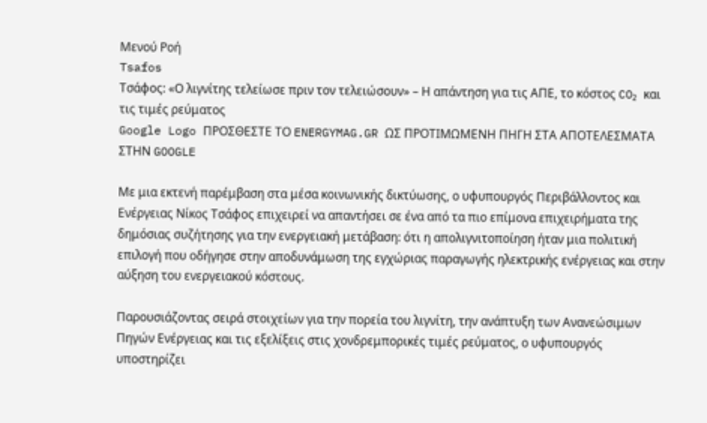Μενού Ροή
Tsafos
Τσάφος: «Ο λιγνίτης τελείωσε πριν τον τελειώσουν» – Η απάντηση για τις ΑΠΕ, το κόστος CO₂ και τις τιμές ρεύματος
Google Logo ΠΡΟΣΘΕΣΤΕ ΤΟ ENERGYMAG.GR ΩΣ ΠΡΟΤΙΜΩΜΕΝΗ ΠΗΓΗ ΣΤΑ ΑΠΟΤΕΛΕΣΜΑΤΑ ΣΤΗΝ GOOGLE

Με μια εκτενή παρέμβαση στα μέσα κοινωνικής δικτύωσης, ο υφυπουργός Περιβάλλοντος και Ενέργειας Νίκος Τσάφος επιχειρεί να απαντήσει σε ένα από τα πιο επίμονα επιχειρήματα της δημόσιας συζήτησης για την ενεργειακή μετάβαση: ότι η απολιγνιτοποίηση ήταν μια πολιτική επιλογή που οδήγησε στην αποδυνάμωση της εγχώριας παραγωγής ηλεκτρικής ενέργειας και στην αύξηση του ενεργειακού κόστους.

Παρουσιάζοντας σειρά στοιχείων για την πορεία του λιγνίτη, την ανάπτυξη των Ανανεώσιμων Πηγών Ενέργειας και τις εξελίξεις στις χονδρεμπορικές τιμές ρεύματος, ο υφυπουργός υποστηρίζει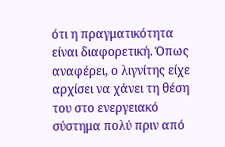ότι η πραγματικότητα είναι διαφορετική. Όπως αναφέρει, ο λιγνίτης είχε αρχίσει να χάνει τη θέση του στο ενεργειακό σύστημα πολύ πριν από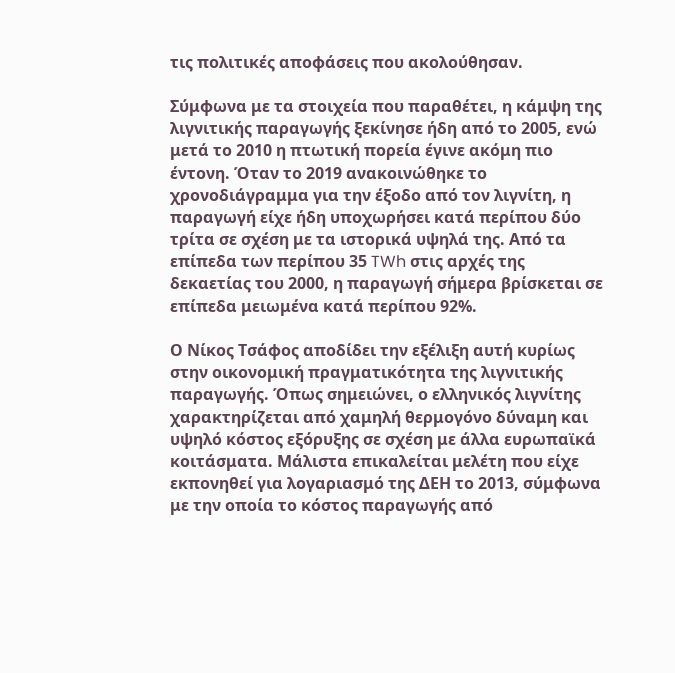τις πολιτικές αποφάσεις που ακολούθησαν.

Σύμφωνα με τα στοιχεία που παραθέτει, η κάμψη της λιγνιτικής παραγωγής ξεκίνησε ήδη από το 2005, ενώ μετά το 2010 η πτωτική πορεία έγινε ακόμη πιο έντονη. Όταν το 2019 ανακοινώθηκε το χρονοδιάγραμμα για την έξοδο από τον λιγνίτη, η παραγωγή είχε ήδη υποχωρήσει κατά περίπου δύο τρίτα σε σχέση με τα ιστορικά υψηλά της. Από τα επίπεδα των περίπου 35 TWh στις αρχές της δεκαετίας του 2000, η παραγωγή σήμερα βρίσκεται σε επίπεδα μειωμένα κατά περίπου 92%.

Ο Νίκος Τσάφος αποδίδει την εξέλιξη αυτή κυρίως στην οικονομική πραγματικότητα της λιγνιτικής παραγωγής. Όπως σημειώνει, ο ελληνικός λιγνίτης χαρακτηρίζεται από χαμηλή θερμογόνο δύναμη και υψηλό κόστος εξόρυξης σε σχέση με άλλα ευρωπαϊκά κοιτάσματα. Μάλιστα επικαλείται μελέτη που είχε εκπονηθεί για λογαριασμό της ΔΕΗ το 2013, σύμφωνα με την οποία το κόστος παραγωγής από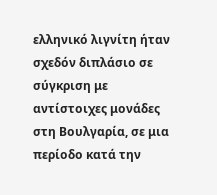ελληνικό λιγνίτη ήταν σχεδόν διπλάσιο σε σύγκριση με αντίστοιχες μονάδες στη Βουλγαρία, σε μια περίοδο κατά την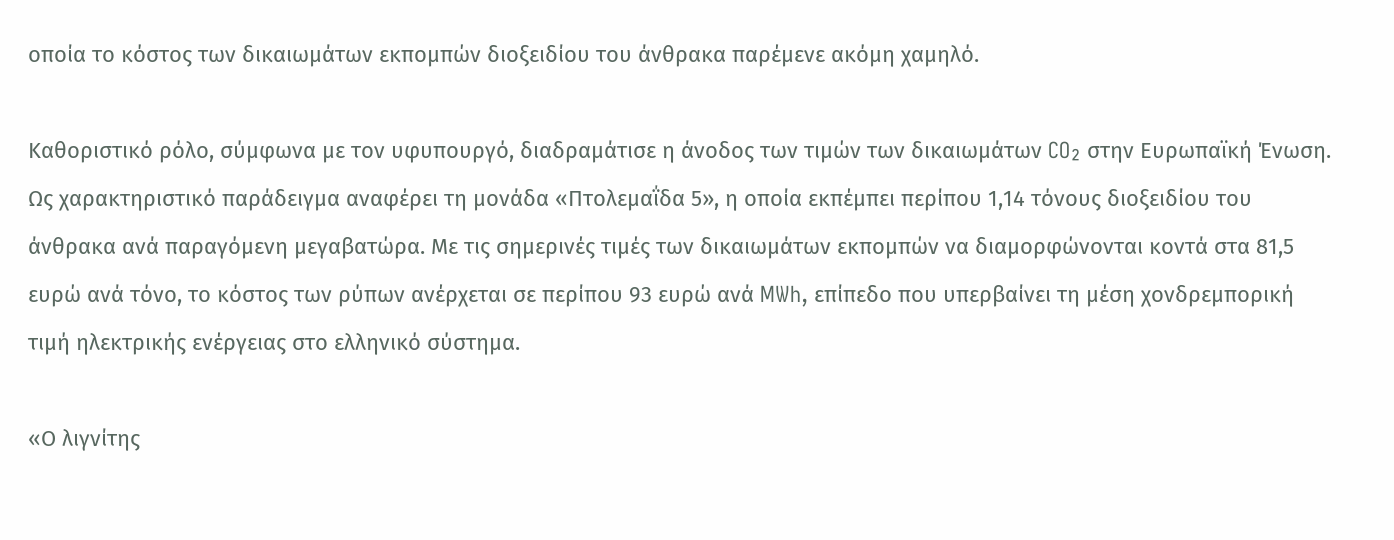οποία το κόστος των δικαιωμάτων εκπομπών διοξειδίου του άνθρακα παρέμενε ακόμη χαμηλό.

Καθοριστικό ρόλο, σύμφωνα με τον υφυπουργό, διαδραμάτισε η άνοδος των τιμών των δικαιωμάτων CO₂ στην Ευρωπαϊκή Ένωση. Ως χαρακτηριστικό παράδειγμα αναφέρει τη μονάδα «Πτολεμαΐδα 5», η οποία εκπέμπει περίπου 1,14 τόνους διοξειδίου του άνθρακα ανά παραγόμενη μεγαβατώρα. Με τις σημερινές τιμές των δικαιωμάτων εκπομπών να διαμορφώνονται κοντά στα 81,5 ευρώ ανά τόνο, το κόστος των ρύπων ανέρχεται σε περίπου 93 ευρώ ανά MWh, επίπεδο που υπερβαίνει τη μέση χονδρεμπορική τιμή ηλεκτρικής ενέργειας στο ελληνικό σύστημα.

«Ο λιγνίτης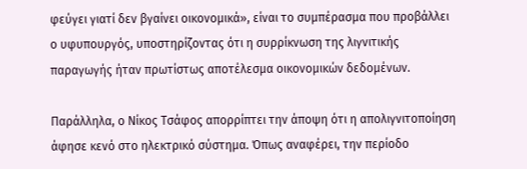φεύγει γιατί δεν βγαίνει οικονομικά», είναι το συμπέρασμα που προβάλλει ο υφυπουργός, υποστηρίζοντας ότι η συρρίκνωση της λιγνιτικής παραγωγής ήταν πρωτίστως αποτέλεσμα οικονομικών δεδομένων.

Παράλληλα, ο Νίκος Τσάφος απορρίπτει την άποψη ότι η απολιγνιτοποίηση άφησε κενό στο ηλεκτρικό σύστημα. Όπως αναφέρει, την περίοδο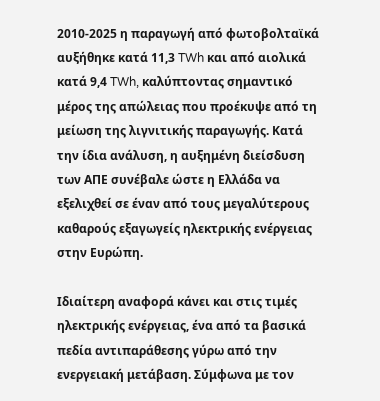2010-2025 η παραγωγή από φωτοβολταϊκά αυξήθηκε κατά 11,3 TWh και από αιολικά κατά 9,4 TWh, καλύπτοντας σημαντικό μέρος της απώλειας που προέκυψε από τη μείωση της λιγνιτικής παραγωγής. Κατά την ίδια ανάλυση, η αυξημένη διείσδυση των ΑΠΕ συνέβαλε ώστε η Ελλάδα να εξελιχθεί σε έναν από τους μεγαλύτερους καθαρούς εξαγωγείς ηλεκτρικής ενέργειας στην Ευρώπη.

Ιδιαίτερη αναφορά κάνει και στις τιμές ηλεκτρικής ενέργειας, ένα από τα βασικά πεδία αντιπαράθεσης γύρω από την ενεργειακή μετάβαση. Σύμφωνα με τον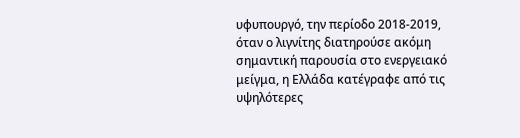υφυπουργό, την περίοδο 2018-2019, όταν ο λιγνίτης διατηρούσε ακόμη σημαντική παρουσία στο ενεργειακό μείγμα, η Ελλάδα κατέγραφε από τις υψηλότερες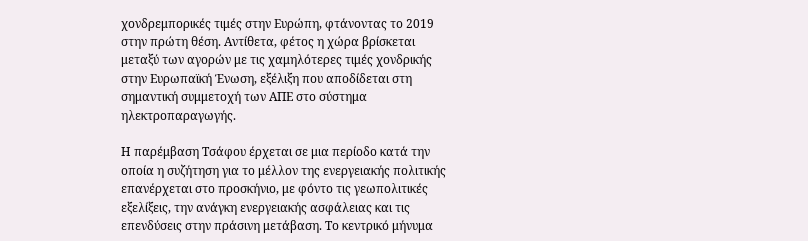χονδρεμπορικές τιμές στην Ευρώπη, φτάνοντας το 2019 στην πρώτη θέση. Αντίθετα, φέτος η χώρα βρίσκεται μεταξύ των αγορών με τις χαμηλότερες τιμές χονδρικής στην Ευρωπαϊκή Ένωση, εξέλιξη που αποδίδεται στη σημαντική συμμετοχή των ΑΠΕ στο σύστημα ηλεκτροπαραγωγής.

Η παρέμβαση Τσάφου έρχεται σε μια περίοδο κατά την οποία η συζήτηση για το μέλλον της ενεργειακής πολιτικής επανέρχεται στο προσκήνιο, με φόντο τις γεωπολιτικές εξελίξεις, την ανάγκη ενεργειακής ασφάλειας και τις επενδύσεις στην πράσινη μετάβαση. Το κεντρικό μήνυμα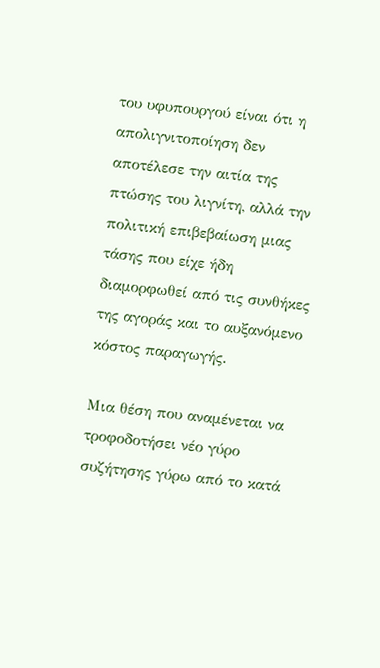του υφυπουργού είναι ότι η απολιγνιτοποίηση δεν αποτέλεσε την αιτία της πτώσης του λιγνίτη, αλλά την πολιτική επιβεβαίωση μιας τάσης που είχε ήδη διαμορφωθεί από τις συνθήκες της αγοράς και το αυξανόμενο κόστος παραγωγής.

Μια θέση που αναμένεται να τροφοδοτήσει νέο γύρο συζήτησης γύρω από το κατά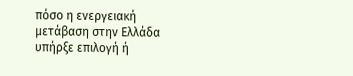πόσο η ενεργειακή μετάβαση στην Ελλάδα υπήρξε επιλογή ή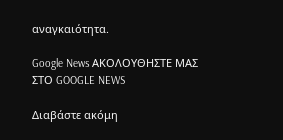αναγκαιότητα.

Google News ΑΚΟΛΟΥΘΗΣΤΕ ΜΑΣ ΣΤΟ GOOGLE NEWS

Διαβάστε ακόμη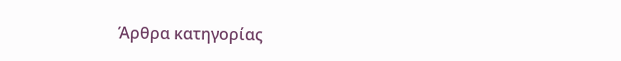Άρθρα κατηγορίας